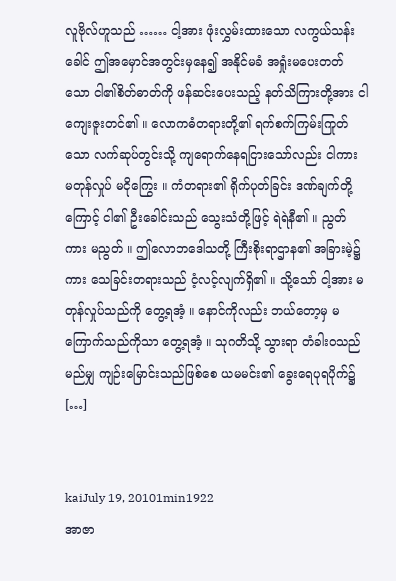လူဗိုလ်ဟူသည် …… ငါ့အား ဖုံးလွှမ်းထားသော လကွယ်သန်းခေါင် ဤအမှောင်အတွင်းမှနေ၍ အနိုင်မခံ အရှုံးမပေးတတ်သော ငါ၏စိတ်ဓာတ်ကို ဖန်ဆင်းပေးသည့် နတ်သိကြားတို့အား ငါကျေးဇူးတင်၏ ။ လောကဓံတရားတို့၏ ရက်စက်ကြမ်းကြုတ်သော လက်ဆုပ်တွင်းသို့ ကျရောက်နေရငြားသော်လည်း ငါကား မတုန်လှုပ် မငိုကြွေး ။ ကံတရား၏ ရိုက်ပုတ်ခြင်း ဒဏ်ချက်တို့ကြောင့် ငါ၏ ဦးခေါင်းသည် သွေးသံတို့ဖြင့် ရဲရဲနီ၏ ။ ညွတ်ကား မညွတ် ။ ဤလောဘဒေါသတို့ ကြီးစိုးရာဌာန၏ အခြားမဲ့၌ကား သေခြင်းတရားသည် ငံ့လင့်လျက်ရှိ၏ ။ သို့သော် ငါ့အား မတုန်လှုပ်သည်ကို တွေ့ရအံ့ ။ နောင်ကိုလည်း ဘယ်တော့မှ မကြောက်သည်ကိုသာ တွေ့ရအံ့ ။ သုဂတိသို့ သွားရာ တံခါးဝသည် မည်မျှ ကျဉ်းမြောင်းသည်ဖြစ်စေ ယမမင်း၏ ခွေးရေပုရပိုက်၌ […]


kaiJuly 19, 20101min1922
အာဇာ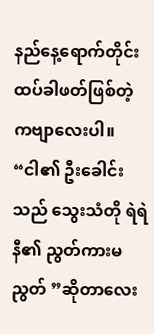နည်နေ့ရောက်တိုင်း ထပ်ခါဖတ်ဖြစ်တဲ့ ကဗျာလေးပါ။ “ငါ၏ ဦးခေါင်းသည် သွေးသံတို ရဲရဲနီ၏ ညွတ်ကားမညွတ် ”ဆိုတာလေး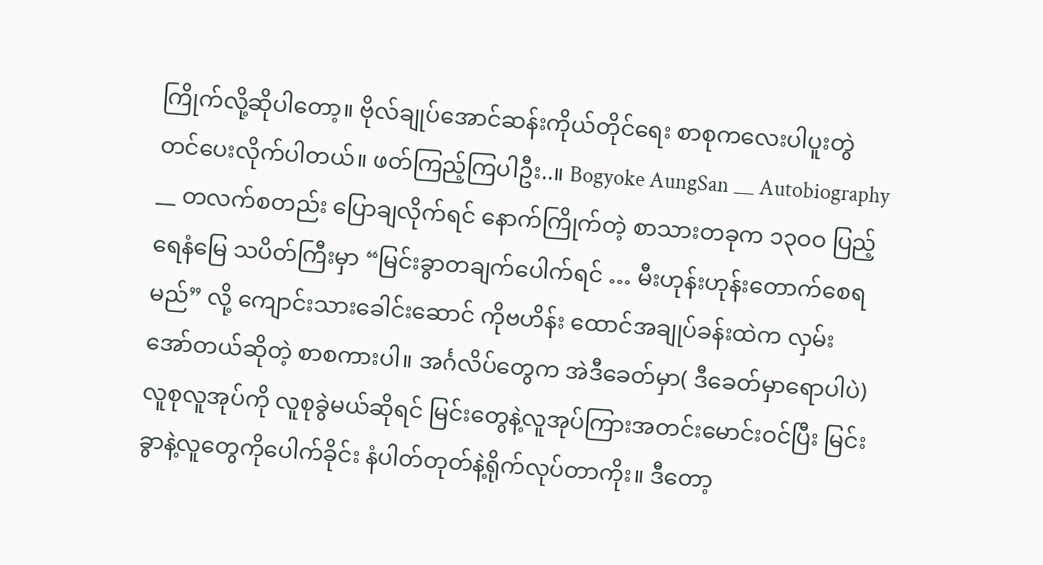ကြိုက်လို့ဆိုပါတော့။ ဗိုလ်ချုပ်အောင်ဆန်းကိုယ်တိုင်ရေး စာစုကလေးပါပူးတွဲတင်ပေးလိုက်ပါတယ်။ ဖတ်ကြည့်ကြပါဦး..။ Bogyoke AungSan __ Autobiography __ တလက်စတည်း ပြောချလိုက်ရင် နောက်ကြိုက်တဲ့ စာသားတခုက ၁၃ဝဝ ပြည့် ရေနံမြေ သပိတ်ကြီးမှာ “မြင်းခွာတချက်ပေါက်ရင် … မီးဟုန်းဟုန်းတောက်စေရမည်” လို့ ကျောင်းသားခေါင်းဆောင် ကိုဗဟိန်း ထောင်အချုပ်ခန်းထဲက လှမ်းအော်တယ်ဆိုတဲ့ စာစကားပါ။ အင်္ဂလိပ်တွေက အဲဒီခေတ်မှာ( ဒီခေတ်မှာရောပါပဲ) လူစုလူအုပ်ကို လူစုခွဲမယ်ဆိုရင် မြင်းတွေနဲ့လူအုပ်ကြားအတင်းမောင်းဝင်ပြီး မြင်းခွာနဲ့လူတွေကိုပေါက်ခိုင်း နံပါတ်တုတ်နဲ့ရိုက်လုပ်တာကိုး။ ဒီတော့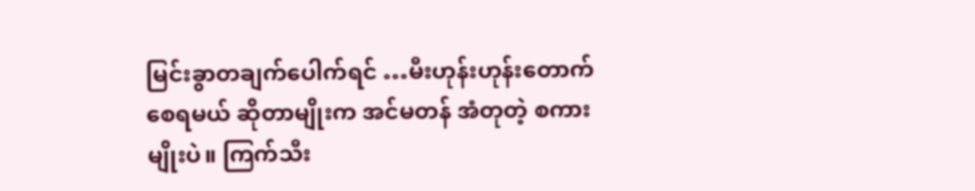မြင်းခွာတချက်ပေါက်ရင် …မီးဟုန်းဟုန်းတောက်စေရမယ် ဆိုတာမျိုးက အင်မတန် အံတုတဲ့ စကားမျိုးပဲ။ ကြက်သီး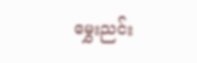မွှေးညင်း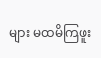များ မထမိကြဖူး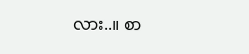လား..။ စာ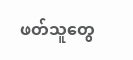ဖတ်သူတွေ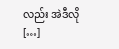လည်း အဲဒီလို […]